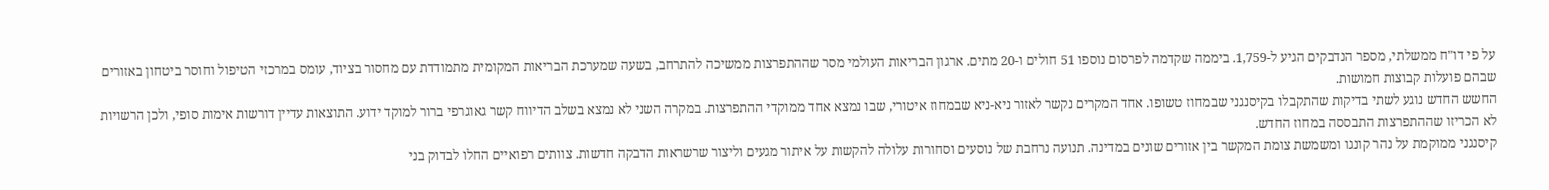על פי דו"ח ממשלתי, מספר הנדבקים הגיע ל-1,759. ביממה שקדמה לפרסום נוספו 51 חולים ו-20 מתים. ארגון הבריאות העולמי מסר שההתפרצות ממשיכה להתרחב, בשעה שמערכת הבריאות המקומית מתמודדת עם מחסור בציוד, עומס במרכזי הטיפול וחוסר ביטחון באזורים שבהם פועלות קבוצות חמושות.
החשש החדש נוגע לשתי בדיקות שהתקבלו בקיסנגני שבמחוז טשופו. אחד המקרים נקשר לאזור ניא-ניא שבמחוז איטורי, שבו נמצא אחד ממוקדי ההתפרצות. במקרה השני לא נמצא בשלב הדיווח קשר גאוגרפי ברור למוקד ידוע. התוצאות עדיין דורשות אימות סופי, ולכן הרשויות לא הכריזו שההתפרצות התבססה במחוז החדש.
קיסנגני ממוקמת על נהר קונגו ומשמשת צומת המקשר בין אזורים שונים במדינה. תנועה נרחבת של נוסעים וסחורות עלולה להקשות על איתור מגעים וליצור שרשראות הדבקה חדשות. צוותים רפואיים החלו לבדוק בני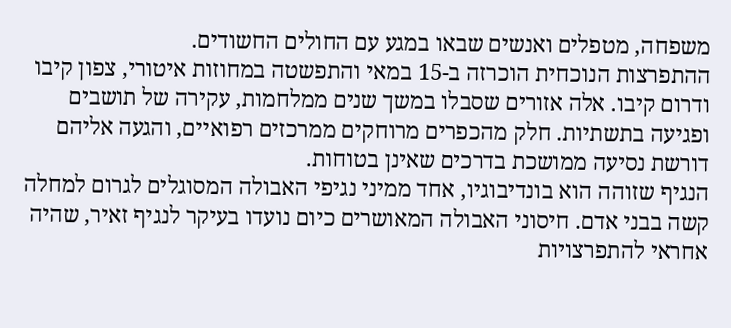משפחה, מטפלים ואנשים שבאו במגע עם החולים החשודים.
ההתפרצות הנוכחית הוכרזה ב-15 במאי והתפשטה במחוזות איטורי, צפון קיבו ודרום קיבו. אלה אזורים שסבלו במשך שנים ממלחמות, עקירה של תושבים ופגיעה בתשתיות. חלק מהכפרים מרוחקים ממרכזים רפואיים, והגעה אליהם דורשת נסיעה ממושכת בדרכים שאינן בטוחות.
הנגיף שזוהה הוא בונדיבוגיו, אחד ממיני נגיפי האבולה המסוגלים לגרום למחלה קשה בבני אדם. חיסוני האבולה המאושרים כיום נועדו בעיקר לנגיף זאיר, שהיה אחראי להתפרצויות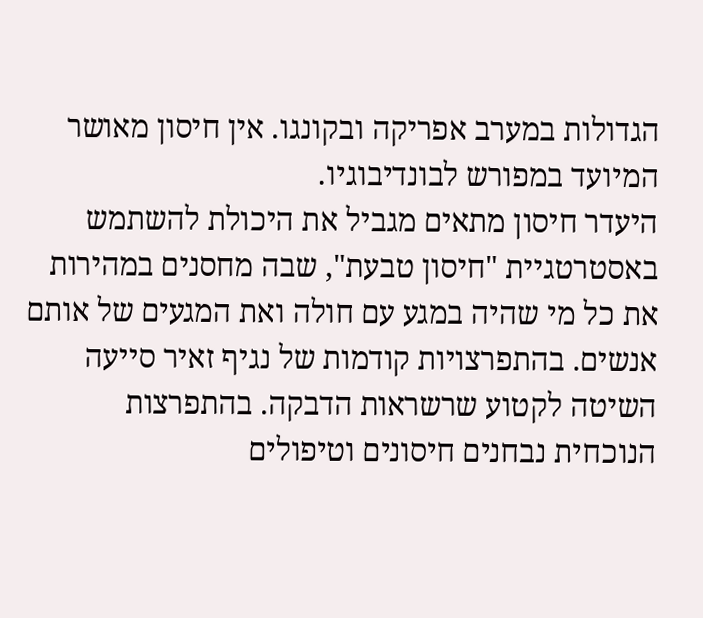הגדולות במערב אפריקה ובקונגו. אין חיסון מאושר המיועד במפורש לבונדיבוגיו.
היעדר חיסון מתאים מגביל את היכולת להשתמש באסטרטגיית "חיסון טבעת", שבה מחסנים במהירות את כל מי שהיה במגע עם חולה ואת המגעים של אותם אנשים. בהתפרצויות קודמות של נגיף זאיר סייעה השיטה לקטוע שרשראות הדבקה. בהתפרצות הנוכחית נבחנים חיסונים וטיפולים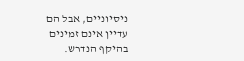ניסיוניים, אבל הם עדיין אינם זמינים בהיקף הנדרש.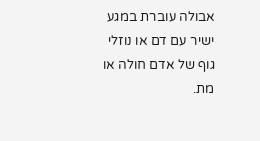אבולה עוברת במגע ישיר עם דם או נוזלי גוף של אדם חולה או מת.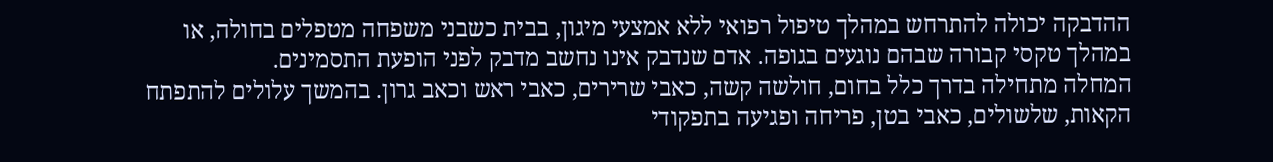ההדבקה יכולה להתרחש במהלך טיפול רפואי ללא אמצעי מיגון, בבית כשבני משפחה מטפלים בחולה, או במהלך טקסי קבורה שבהם נוגעים בגופה. אדם שנדבק אינו נחשב מדבק לפני הופעת התסמינים.
המחלה מתחילה בדרך כלל בחום, חולשה קשה, כאבי שרירים, כאבי ראש וכאב גרון. בהמשך עלולים להתפתח הקאות, שלשולים, כאבי בטן, פריחה ופגיעה בתפקודי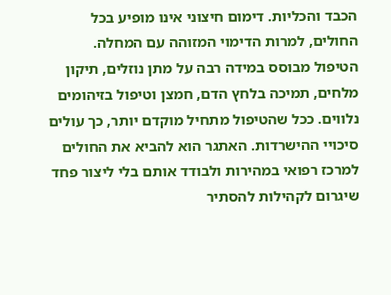הכבד והכליות. דימום חיצוני אינו מופיע בכל החולים, למרות הדימוי המזוהה עם המחלה.
הטיפול מבוסס במידה רבה על מתן נוזלים, תיקון מלחים, תמיכה בלחץ הדם, חמצן וטיפול בזיהומים נלווים. ככל שהטיפול מתחיל מוקדם יותר, כך עולים סיכויי ההישרדות. האתגר הוא להביא את החולים למרכז רפואי במהירות ולבודד אותם בלי ליצור פחד שיגרום לקהילות להסתיר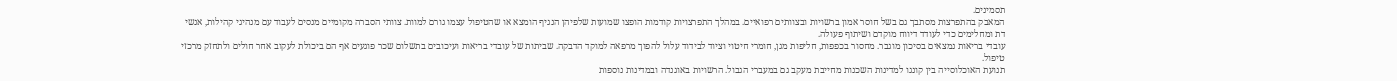תסמינים.
המאבק בהתפרצות מסתבך גם בשל חוסר אמון ברשויות ובצוותים רפואיים. במהלך התפרצויות קודמות הופצו שמועות שלפיהן הנגיף הומצא או שהטיפול עצמו גורם למוות. צוותי הסברה מקומיים מנסים לעבוד עם מנהיגי קהילות, אנשי דת ומחלימים כדי לעודד דיווח מוקדם ושיתוף פעולה.
עובדי בריאות נמצאים בסיכון מוגבר. מחסור בכפפות, חליפות מגן, חומרי חיטוי וציוד לבידוד עלול להפוך מרפאה למוקד הדבקה. שביתות של עובדי בריאות ועיכובים בתשלום שכר פוגעים אף הם ביכולת לעקוב אחר חולים ולתחזק מרכזי טיפול.
תנועת האוכלוסייה בין קונגו למדינות השכנות מחייבת מעקב גם במעברי הגבול. הרשויות באוגנדה ובמדינות נוספות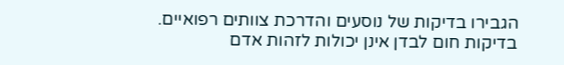הגבירו בדיקות של נוסעים והדרכת צוותים רפואיים. בדיקות חום לבדן אינן יכולות לזהות אדם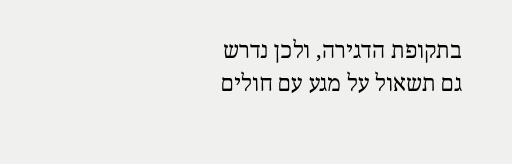בתקופת הדגירה, ולכן נדרש גם תשאול על מגע עם חולים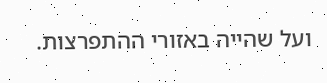ועל שהייה באזורי ההתפרצות.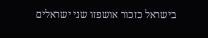בישראל כזכור אושפזו שני ישראלים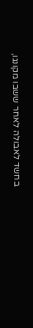בחשד לאבולה לאחר ששבו מקונגו,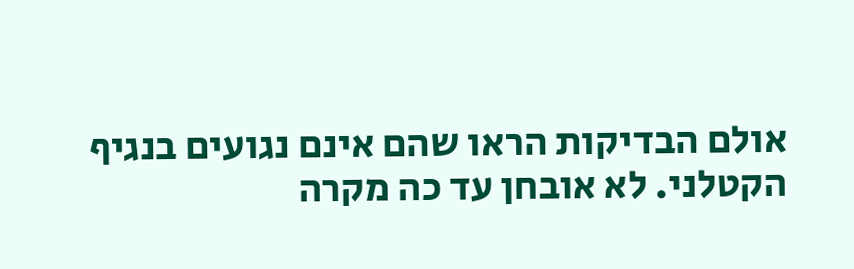אולם הבדיקות הראו שהם אינם נגועים בנגיף הקטלני. לא אובחן עד כה מקרה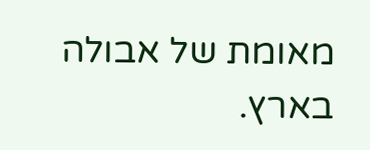מאומת של אבולה בארץ.